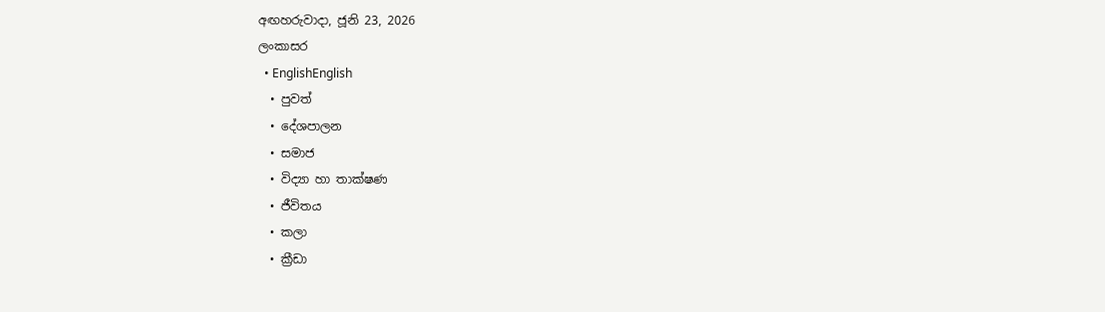අඟහරුවාදා, ජූනි 23, 2026
ලංකාසර
  • EnglishEnglish
  • පුවත්
  • දේශපාලන
  • සමාජ
  • විද්‍යා හා තාක්ෂණ
  • ජීවිතය
  • කලා
  • ක්‍රීඩා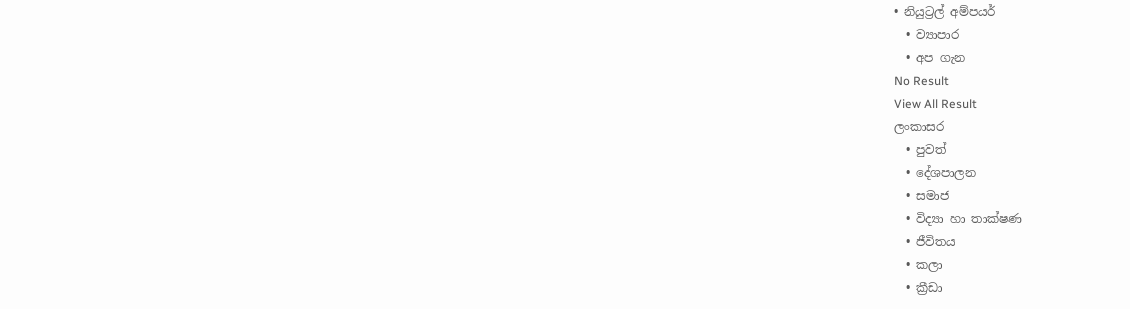• නියුට්‍රල් අම්පයර්
  • ව්‍යාපාර
  • අප ගැන
No Result
View All Result
ලංකාසර
  • පුවත්
  • දේශපාලන
  • සමාජ
  • විද්‍යා හා තාක්ෂණ
  • ජීවිතය
  • කලා
  • ක්‍රීඩා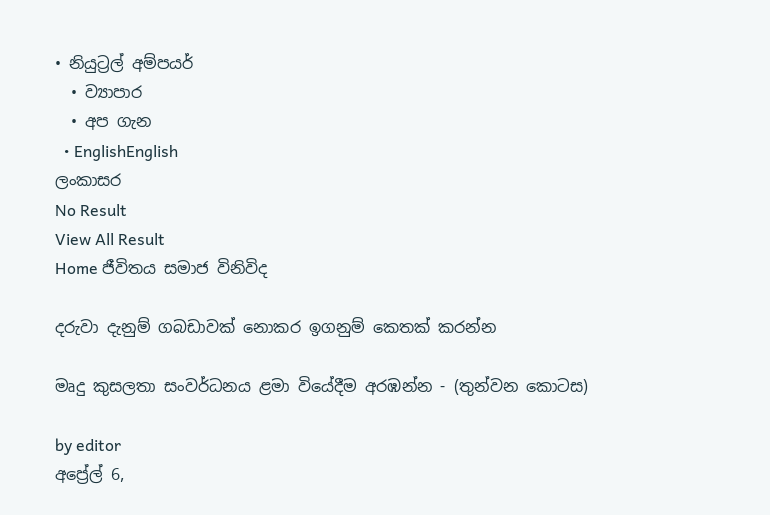• නියුට්‍රල් අම්පයර්
  • ව්‍යාපාර
  • අප ගැන
  • EnglishEnglish
ලංකාසර
No Result
View All Result
Home ජීවිතය සමාජ විනිවිද

දරුවා දැනුම් ගබඩාවක් නොකර ඉගනුම් කෙතක් කරන්න

මෘදු කුසලතා සංවර්ධනය ළමා වියේදීම අරඹන්න - (තුන්වන කොටස)

by editor
අප්‍රේල් 6,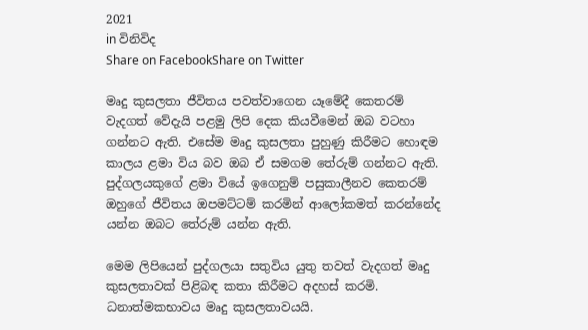2021
in විනිවිද
Share on FacebookShare on Twitter

මෘදු කුසලතා ජීවිතය පවත්වාගෙන යෑමේදී කෙතරම් වැදගත් වේදැයි පළමු ලිපි දෙක කියවීමෙන් ඔබ වටහා ගන්නට ඇති. එසේම මෘදු කුසලතා පුහුණු කිරීමට හොඳම කාලය ළමා විය බව ඔබ ඒ සමගම තේරුම් ගන්නට ඇති. පුද්ගලයකුගේ ළමා වියේ ඉගෙනුම් පසුකාලීනව කෙතරම් ඔහුගේ ජීවිතය ඔපමට්ටම් කරමින් ආලෝකමත් කරන්නේද යන්න ඔබට තේරුම් යන්න ඇති.

මෙම ලිපියෙන් පුද්ගලයා සතුවිය යුතු තවත් වැදගත් මෘදු කුසලතාවක් පිළිබඳ කතා කිරීමට අදහස් කරමි. ධනාත්මකභාවය මෘදු කුසලතාවයයි.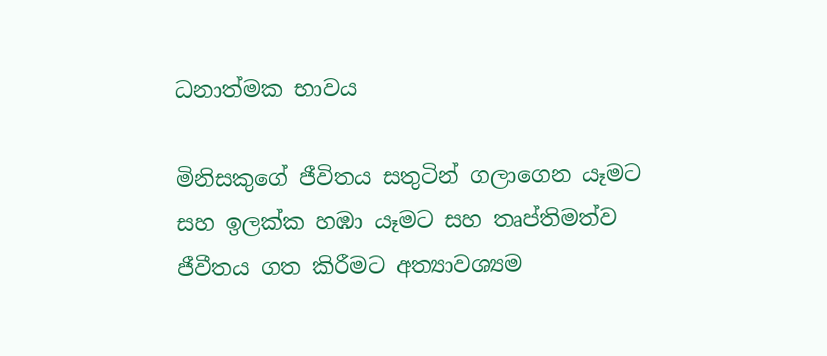ධනාත්මක භාවය

මිනිසකුගේ ජීවිතය සතුටින් ගලාගෙන යෑමට සහ ඉලක්ක හඹා යෑමට සහ තෘප්තිමත්ව ජීවීතය ගත කිරීමට අත්‍යාවශ්‍යම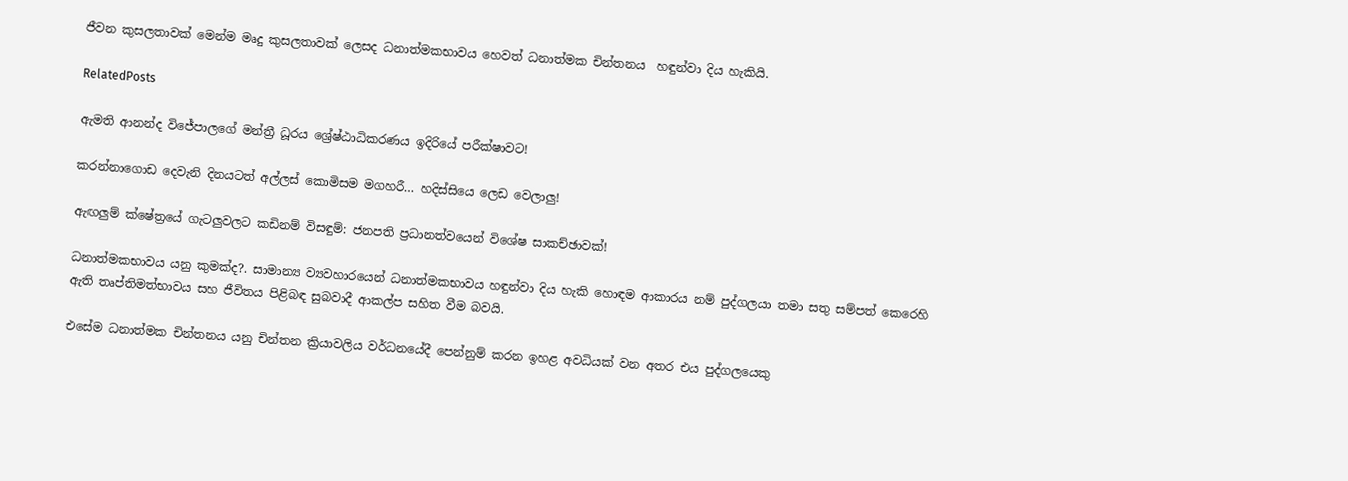ජීවන කුසලතාවක් මෙන්ම මෘදු කුසලතාවක් ලෙසද ධනාත්මකභාවය හෙවත් ධනාත්මක චින්තනය  හඳුන්වා දිය හැකියි.

RelatedPosts

ඇමති ආනන්ද විජේපාලගේ මන්ත්‍රී ධූරය ශ්‍රේෂ්ඨාධිකරණය ඉදිරියේ පරීක්ෂාවට!

කරන්නාගොඩ දෙවැනි දිනයටත් අල්ලස් කොමිසම මගහරී… හදිස්සියෙ ලෙඩ වෙලාලු!

ඇඟලුම් ක්ෂේත්‍රයේ ගැටලුවලට කඩිනම් විසඳුම්: ජනපති ප්‍රධානත්වයෙන් විශේෂ සාකච්ඡාවක්!

ධනාත්මකභාවය යනු කුමක්ද?. සාමාන්‍ය ව්‍යවහාරයෙන් ධනාත්මකභාවය හඳුන්වා දිය හැකි හොඳම ආකාරය නම් පුද්ගලයා තමා සතු සම්පත් කෙරෙහි ඇති තෘප්තිමත්භාවය සහ ජීවිතය පිළිබඳ සුබවාදී ආකල්ප සහිත වීම බවයි.

එසේම ධනාත්මක චින්තනය යනු චින්තන ක්‍රියාවලිය වර්ධනයේදී පෙන්නුම් කරන ඉහළ අවධියක් වන අතර එය පුද්ගලයෙකු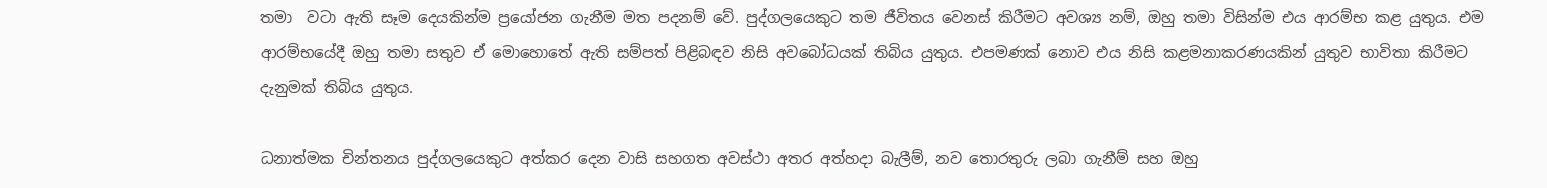තමා  වටා ඇති සෑම දෙයකින්ම ප්‍රයෝජන ගැනීම මත පදනම් වේ. පුද්ගලයෙකුට තම ජීවිතය වෙනස් කිරීමට අවශ්‍ය නම්, ඔහු තමා විසින්ම එය ආරම්භ කළ යුතුය. එම ආරම්භයේදී ඔහු තමා සතුව ඒ මොහොතේ ඇති සම්පත් පිළිබඳව නිසි අවබෝධයක් තිබිය යුතුය. එපමණක් නොව එය නිසි කළමනාකරණයකින් යුතුව භාවිතා කිරීමට දැනුමක් තිබිය යුතුය.

ධනාත්මක චින්තනය පුද්ගලයෙකුට අත්කර දෙන වාසි සහගත අවස්ථා අතර අත්හදා බැලීම්, නව තොරතුරු ලබා ගැනීම් සහ ඔහු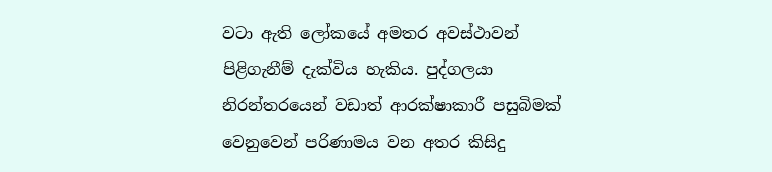වටා ඇති ලෝකයේ අමතර අවස්ථාවන් පිළිගැනීම් දැක්විය හැකිය. පුද්ගලයා නිරන්තරයෙන් වඩාත් ආරක්ෂාකාරී පසුබිමක් වෙනුවෙන් පරිණාමය වන අතර කිසිදු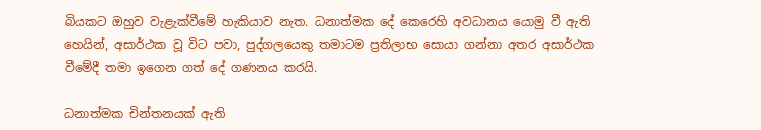බියකට ඔහුව වැළැක්වීමේ හැකියාව නැත. ධනාත්මක දේ කෙරෙහි අවධානය යොමු වී ඇති හෙයින්, අසාර්ථක වූ විට පවා, පුද්ගලයෙකු තමාටම ප්‍රතිලාභ සොයා ගන්නා අතර අසාර්ථක වීමේදී තමා ඉගෙන ගත් දේ ගණනය කරයි.

ධනාත්මක චින්තනයක් ඇති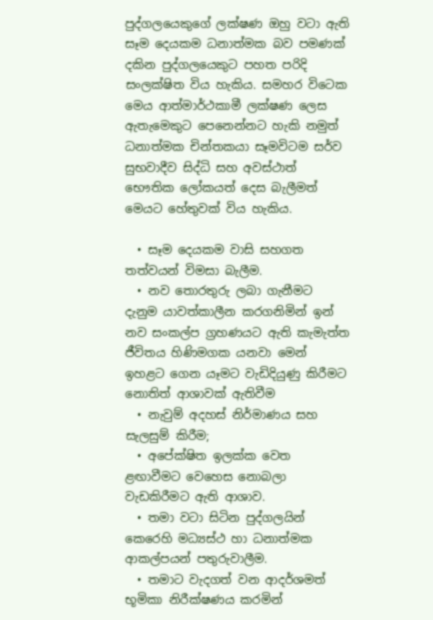පුද්ගලයෙකුගේ ලක්ෂණ ඔහු වටා ඇති සෑම දෙයකම ධනාත්මක බව පමණක් දකින පුද්ගලයෙකුට පහත පරිදි සංලක්ෂිත විය හැකිය. සමහර විටෙක මෙය ආත්මාර්ථකාමී ලක්ෂණ ලෙස ඇතැමෙකුට පෙනෙන්නට හැකි නමුත් ධනාත්මක චින්තකයා සෑමවිටම සර්ව සුභවාදීව සිද්ධි සහ අවස්ථාත් භෞතික ලෝකයත් දෙස බැලීමත් මෙයට හේතුවක් විය හැකිය.

  • සෑම දෙයකම වාසි සහගත තත්වයන් විමසා බැලීම.
  • නව තොරතුරු ලබා ගැනීමට දැනුම යාවත්කාලීන කරගනිමින් ඉන් නව සංකල්ප ග්‍රහණයට ඇති කැමැත්ත ජීවිතය හිණිමගක යනවා මෙන් ඉහළට ගෙන යෑමට වැඩිදියුණු කිරීමට නොතිත් ආශාවක් ඇතිවීම
  • නැවුම් අදහස් නිර්මාණය සහ සැලසුම් කිරීම;
  • අපේක්ෂිත ඉලක්ක වෙත ළඟාවීමට වෙහෙස නොබලා වැඩකිරීමට ඇති ආශාව.
  • තමා වටා සිටින පුද්ගලයින් කෙරෙහි මධ්‍යස්ථ හා ධනාත්මක ආකල්පයන් පතුරුවාලීම.
  • තමාට වැදගත් වන ආදර්ශමත් භූමිකා නිරීක්ෂණය කරමින්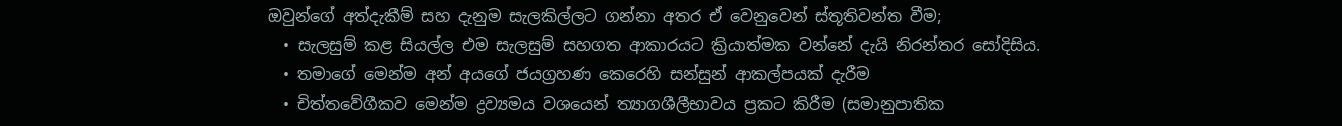ඔවුන්ගේ අත්දැකීම් සහ දැනුම සැලකිල්ලට ගන්නා අතර ඒ වෙනුවෙන් ස්තූතිවන්ත වීම;
  • සැලසුම් කළ සියල්ල එම සැලසුම් සහගත ආකාරයට ක්‍රියාත්මක වන්නේ දැයි නිරන්තර සෝදිසිය.
  • තමාගේ මෙන්ම අන් අයගේ ජයග්‍රහණ කෙරෙහි සන්සුන් ආකල්පයක් දැරීම
  • චිත්තවේගීකව මෙන්ම ද්‍රව්‍යමය වශයෙන් ත්‍යාගශීලීභාවය ප්‍රකට කිරීම (සමානුපාතික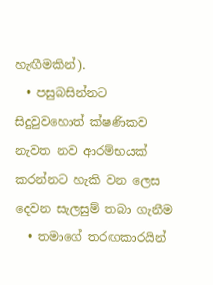හැඟීමකින්).
  • පසුබසින්නට සිදුවුවහොත් ක්ෂණිකව නැවත නව ආරම්භයක් කරන්නට හැකි වන ලෙස දෙවන සැලසුම් තබා ගැනීම
  • තමාගේ තරඟකාරයින්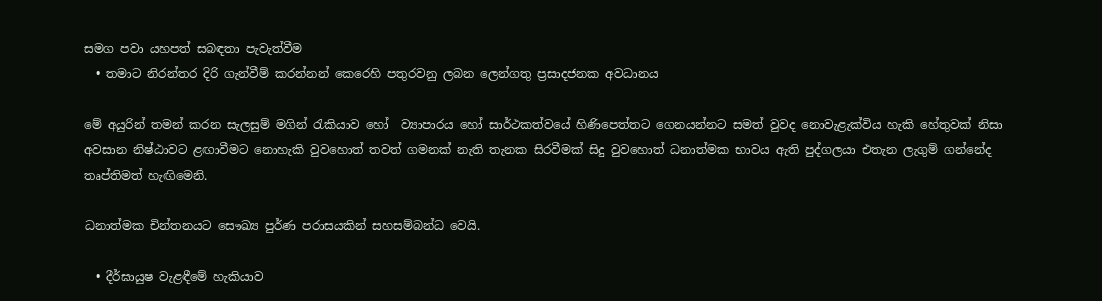සමග පවා යහපත් සබඳතා පැවැත්වීම
  • තමාට නිරන්තර දිරි ගැන්වීම් කරන්නන් කෙරෙහි පතුරවනු ලබන ලෙන්ගතු ප්‍රසාදජනක අවධානය

මේ අයුරින් තමන් කරන සැලසුම් මගින් රැකියාව හෝ  ව්‍යාපාරය හෝ සාර්ථකත්වයේ හිණිපෙත්තට ගෙනයන්නට සමත් වුවද නොවැළැක්විය හැකි හේතුවක් නිසා අවසාන නිෂ්ඨාවට ළඟාවීමට නොහැකි වුවහොත් තවත් ගමනක් නැති තැනක සිරවීමක් සිදු වුවහොත් ධනාත්මක භාවය ඇති පුද්ගලයා එතැන ලැගුම් ගන්නේද තෘප්තිමත් හැඟිමෙනි.

ධනාත්මක චින්තනයට සෞඛ්‍ය පුර්ණ පරාසයකින් සහසම්බන්ධ වෙයි.

  • දීර්ඝායුෂ වැළඳීමේ හැකියාව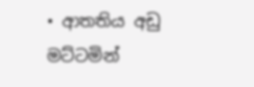• ආතතිය අඩු මට්ටමින්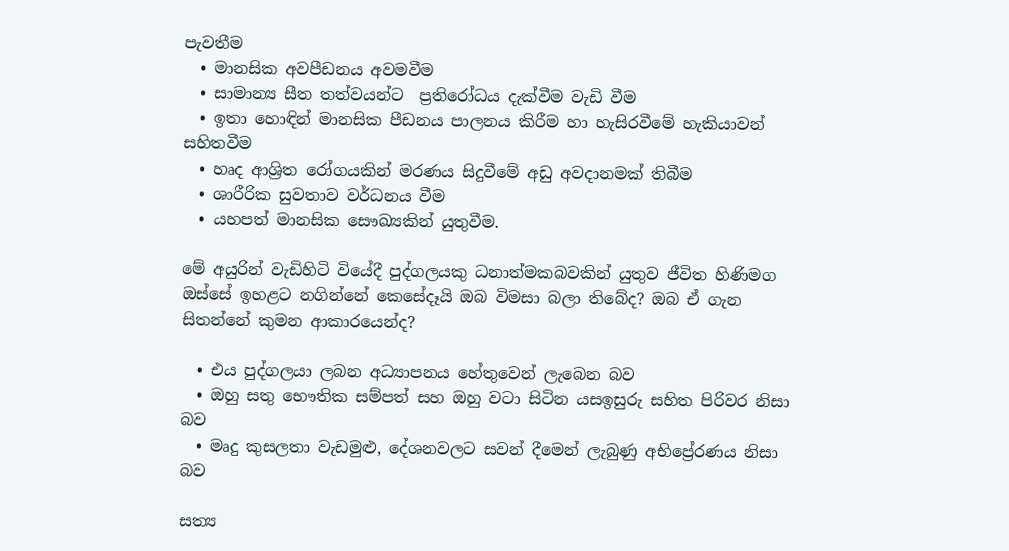පැවතීම
  • මානසික අවපීඩනය අවමවීම
  • සාමාන්‍ය සීත තත්වයන්ට  ප්‍රතිරෝධය දැක්වීම වැඩි වීම
  • ඉතා හොඳින් මානසික පීඩනය පාලනය කිරීම හා හැසිරවීමේ හැකියාවන් සහිතවීම
  • හෘද ආශ්‍රිත රෝගයකින් මරණය සිදුවීමේ අඩු අවදානමක් තිබීම
  • ශාරීරික සුවතාව වර්ධනය වීම
  • යහපත් මානසික සෞඛ්‍යකින් යුතුවීම.

මේ අයුරින් වැඩිහිටි වියේදී පුද්ගලයකු ධනාත්මකබවකින් යුතුව ජීවිත හිණිමග ඔස්සේ ඉහළට නගින්නේ කෙසේදෑයි ඔබ විමසා බලා තිබේද? ඔබ ඒ ගැන සිතන්නේ කුමන ආකාරයෙන්ද?

  • එය පුද්ගලයා ලබන අධ්‍යාපනය හේතුවෙන් ලැබෙන බව
  • ඔහු සතු භෞතික සම්පත් සහ ඔහු වටා සිටින යසඉසුරු සහිත පිරිවර නිසා බව
  • මෘදු කුසලතා වැඩමුළු, දේශනවලට සවන් දීමෙන් ලැබුණු අභිප්‍රේරණය නිසා බව

සත්‍ය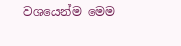වශයෙන්ම මෙම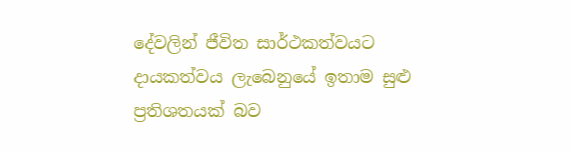දේවලින් ජීවිත සාර්ථකත්වයට දායකත්වය ලැබෙනුයේ ඉතාම සුළු ප්‍රතිශතයක් බව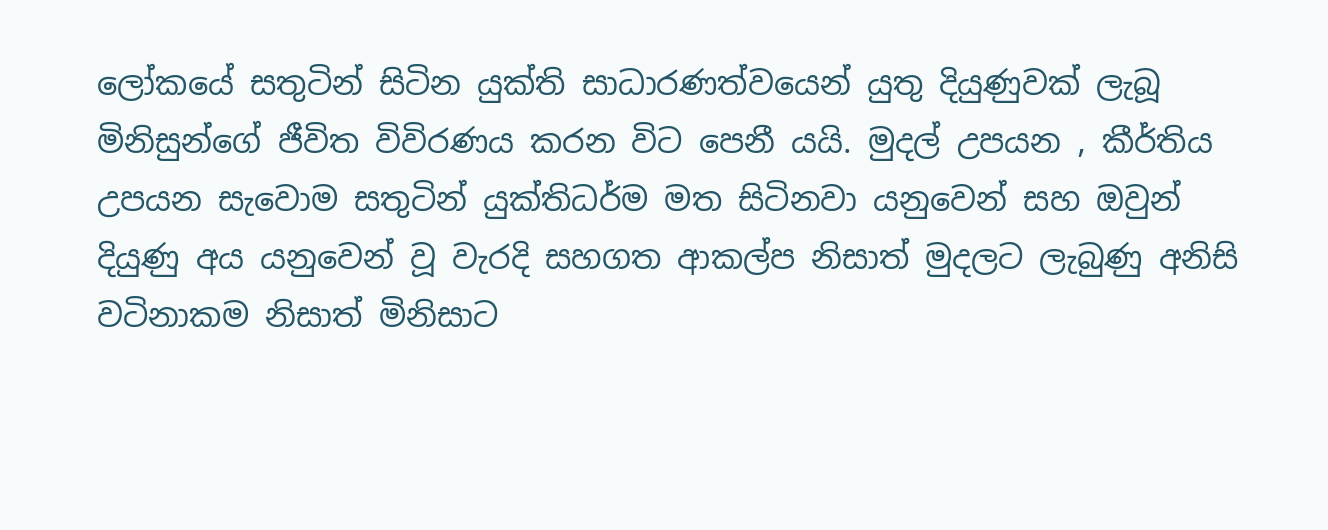ලෝකයේ සතුටින් සිටින යුක්ති සාධාරණත්වයෙන් යුතු දියුණුවක් ලැබූ මිනිසුන්ගේ ජීවිත විවිරණය කරන විට පෙනී යයි. මුදල් උපයන , කීර්තිය උපයන සැවොම සතුටින් යුක්තිධර්ම මත සිටිනවා යනුවෙන් සහ ඔවුන් දියුණු අය යනුවෙන් වූ වැරදි සහගත ආකල්ප නිසාත් මුදලට ලැබුණු අනිසි වටිනාකම නිසාත් මිනිසාට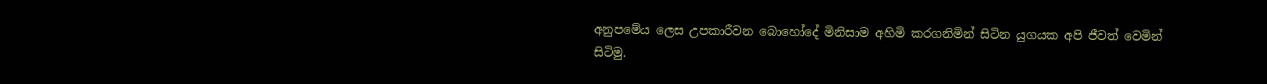අනුපමේය ලෙස උපකාරීවන බොහෝදේ මිනිසාම අහිමි කරගනිමින් සිටින යුගයක අපි ජීවත් වෙමින් සිටිමු.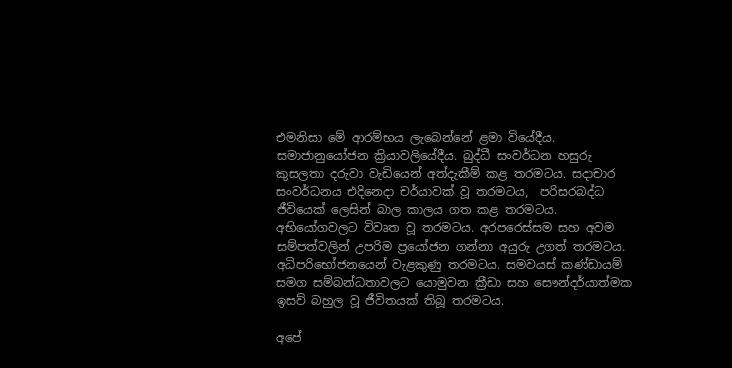එමනිසා මේ ආරම්භය ලැබෙන්නේ ළමා වියේදීය. සමාජානුයෝජන ක්‍රියාවලියේදීය. බුද්ධී සංවර්ධන හසුරු කුසලතා දරුවා වැඩියෙන් අත්දැකීම් කළ තරමටය. සදාචාර සංවර්ධනය එදිනෙදා චර්යාවක් වූ තරමටය,  පරිසරබද්ධ ජීවියෙක් ලෙසින් බාල කාලය ගත කළ තරමටය. අභියෝගවලට විවෘත වූ තරමටය. අරපරෙස්සම සහ අවම සම්පත්වලින් උපරිම ප්‍රයෝජන ගන්නා අයුරු උගත් තරමටය. අධිපරිභෝජනයෙන් වැළකුණු තරමටය. සමවයස් කණ්ඩායම් සමග සම්බන්ධතාවලට යොමුවන ක්‍රීඩා සහ සෞන්දර්යාත්මක ඉසව් බහුල වූ ජීවිතයක් තිබූ තරමටය.

අපේ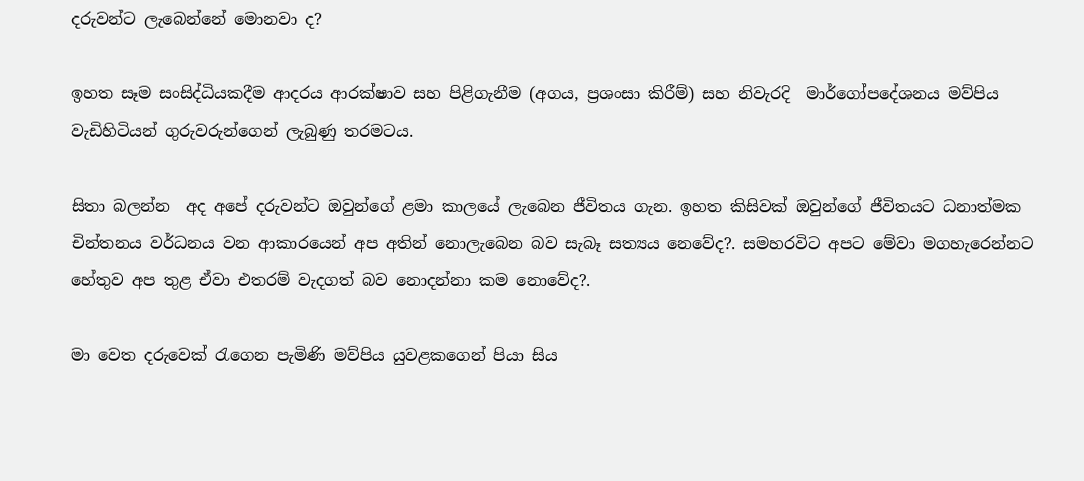දරුවන්ට ලැබෙන්නේ මොනවා ද?

ඉහත සෑම සංසිද්ධියකදීම ආදරය ආරක්ෂාව සහ පිළිගැනීම (අගය, ප්‍රශංසා කිරීම්) සහ නිවැරදි  මාර්ගෝපදේශනය මව්පිය වැඩිහිටියන් ගුරුවරුන්ගෙන් ලැබුණු තරමටය.

සිතා බලන්න  අද අපේ දරුවන්ට ඔවුන්ගේ ළමා කාලයේ ලැබෙන ජීවිතය ගැන. ඉහත කිසිවක් ඔවුන්ගේ ජීවිතයට ධනාත්මක චින්තනය වර්ධනය වන ආකාරයෙන් අප අතින් නොලැබෙන බව සැබෑ සත්‍යය නෙවේද?. සමහරවිට අපට මේවා මගහැරෙන්නට හේතුව අප තුළ ඒවා එතරම් වැදගත් බව නොදන්නා කම නොවේද?.

මා වෙත දරුවෙක් රැගෙන පැමිණි මව්පිය යුවළකගෙන් පියා සිය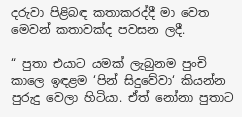දරුවා පිළිබඳ කතාකරද්දී මා වෙත මෙවන් කතාවක්ද පවසන ලදී.

“ පුතා එයාට යමක් ලැබුනම පුංචි කාලෙ ඉඳළම ‘පින් සිදුවේවා‘ කියන්න පුරුදු වෙලා හිටියා. ඒත් නෝනා පුතාට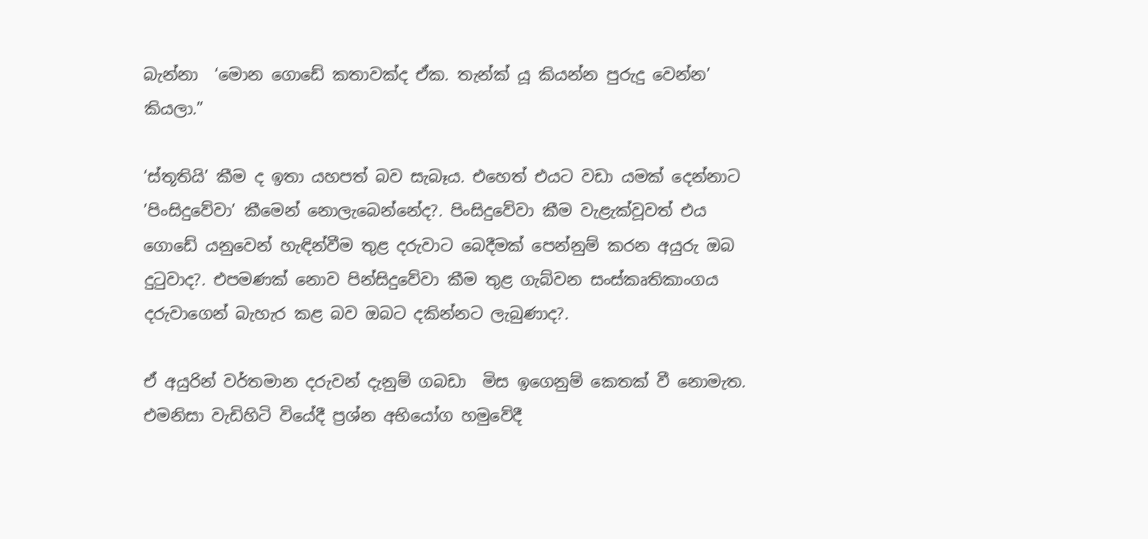බැන්නා  ‘මොන ගොඩේ කතාවක්ද ඒක. තැන්ක් යූ කියන්න පුරුදු වෙන්න’ කියලා.”

‘ස්තූතියි’ කීම ද ඉතා යහපත් බව සැබෑය. එහෙත් එයට වඩා යමක් දෙන්නාට ’පිංසිදුවේවා’ කීමෙන් නොලැබෙන්නේද?. පිංසිදුවේවා කීම වැළැක්වූවත් එය ගොඩේ යනුවෙන් හැඳින්වීම තුළ දරුවාට බෙදීමක් පෙන්නුම් කරන අයුරු ඔබ දුටුවාද?. එපමණක් නොව පින්සිදුවේවා කීම තුළ ගැබ්වන සංස්කෘතිකාංගය දරුවාගෙන් බැහැර කළ බව ඔබට දකින්නට ලැබුණාද?.

ඒ අයුරින් වර්තමාන දරුවන් දැනුම් ගබඩා  මිස ඉගෙනුම් කෙතක් වී නොමැත. එමනිසා වැඩිහිටි වියේදී ප්‍රශ්න අභියෝග හමුවේදී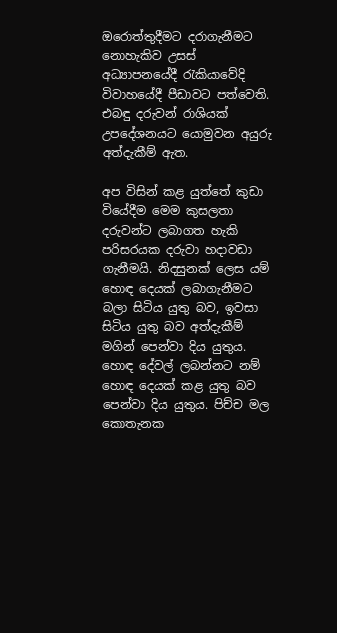ඔරොත්තුදීමට දරාගැනීමට නොහැකිව උසස් අධ්‍යාපනයේදී රැකියාවේදි විවාහයේදී පීඩාවට පත්වෙති. එබඳු දරුවන් රාශියක් උපදේශනයට යොමුවන අයුරු අත්දැකීම් ඇත.

අප විසින් කළ යුත්තේ කුඩා වියේදීම මෙම කුසලතා දරුවන්ට ලබාගත හැකි පරිසරයක දරුවා හදාවඩා ගැනීමයි. නිදසුනක් ලෙස යම් හොඳ දෙයක් ලබාගැනීමට බලා සිටිය යුතු බව, ඉවසා සිටිය යුතු බව අත්දැකීම් මගින් පෙන්වා දිය යුතුය. හොඳ දේවල් ලබන්නට නම් හොඳ දෙයක් කළ යුතු බව පෙන්වා දිය යුතුය. පිච්ච මල කොතැනක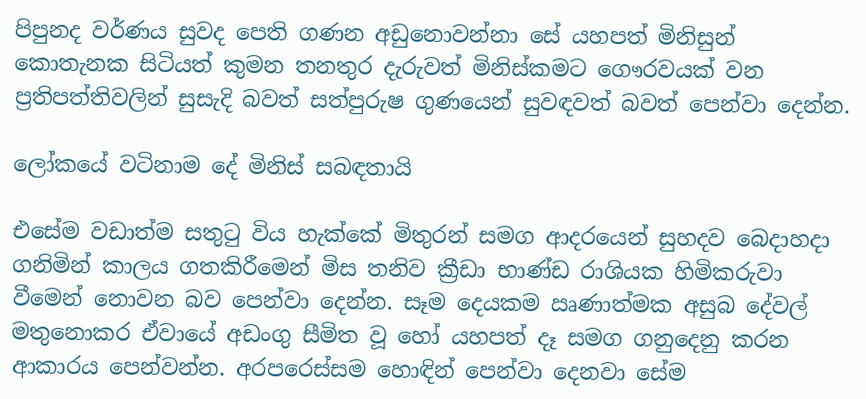පිපුනද වර්ණය සුවද පෙති ගණන අඩුනොවන්නා සේ යහපත් මිනිසුන් කොතැනක සිටියත් කුමන තනතුර දැරුවත් මිනිස්කමට ගෞරවයක් වන ප්‍රතිපත්තිවලින් සුසැදි බවත් සත්පුරුෂ ගුණයෙන් සුවඳවත් බවත් පෙන්වා දෙන්න.

ලෝකයේ වටිනාම දේ මිනිස් සබඳතායි

එසේම වඩාත්ම සතුටු විය හැක්කේ මිතුරන් සමග ආදරයෙන් සුහදව බෙදාහදා ගනිමින් කාලය ගතකිරීමෙන් මිස තනිව ක්‍රීඩා භාණ්ඩ රාශියක හිමිකරුවා වීමෙන් නොවන බව පෙන්වා දෙන්න. සෑම දෙයකම ඍණාත්මක අසුබ දේවල් මතුනොකර ඒවායේ අඩංගු සීමිත වූ හෝ යහපත් දෑ සමග ගනුදෙනු කරන ආකාරය පෙන්වන්න. අරපරෙස්සම හොඳින් පෙන්වා දෙනවා සේම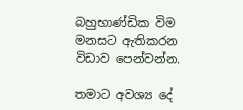බහුභාණ්ඩික විම මනසට ඇතිකරන විඩාව පෙන්වන්න.

තමාට අවශ්‍ය දේ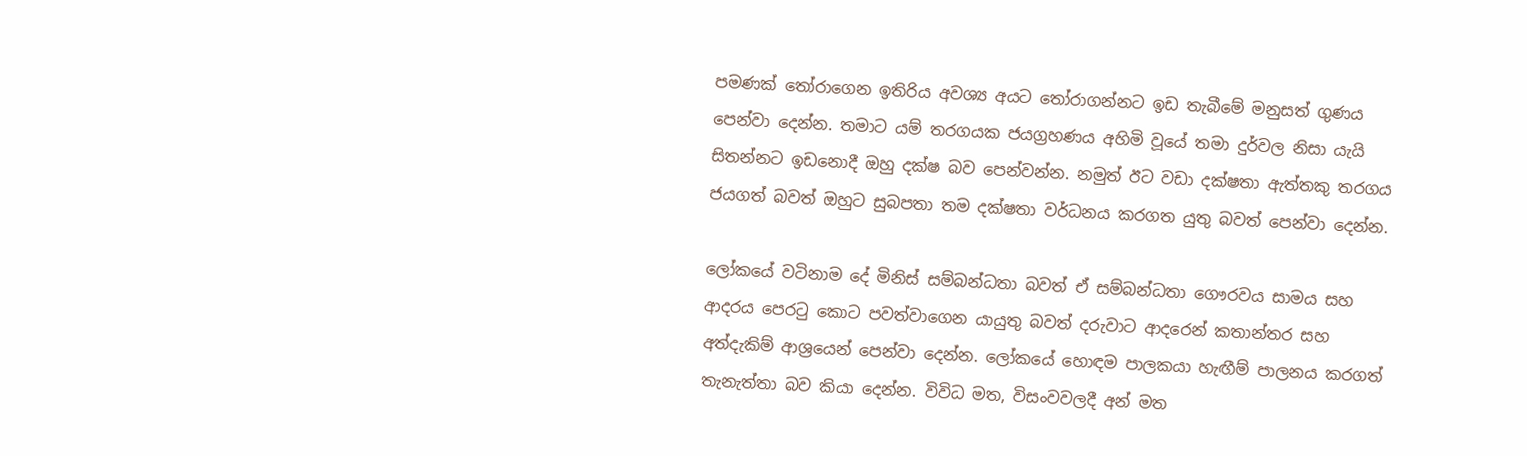පමණක් තෝරාගෙන ඉතිරිය අවශ්‍ය අයට තෝරාගන්නට ඉඩ තැබීමේ මනුසත් ගුණය පෙන්වා දෙන්න. තමාට යම් තරගයක ජයග්‍රහණය අහිමි වූයේ තමා දුර්වල නිසා යැයි සිතන්නට ඉඩනොදී ඔහු දක්ෂ බව පෙන්වන්න. නමුත් ඊට වඩා දක්ෂතා ඇත්තකු තරගය ජයගත් බවත් ඔහුට සුබපතා තම දක්ෂතා වර්ධනය කරගත යුතු බවත් පෙන්වා දෙන්න.

ලෝකයේ වටිනාම දේ මිනිස් සම්බන්ධතා බවත් ඒ සම්බන්ධතා ගෞරවය සාමය සහ ආදරය පෙරටු කොට පවත්වාගෙන යායුතු බවත් දරුවාට ආදරෙන් කතාන්තර සහ අත්දැකිම් ආශ්‍රයෙන් පෙන්වා දෙන්න. ලෝකයේ හොඳම පාලකයා හැඟීම් පාලනය කරගත් තැනැත්තා බව කියා දෙන්න. විවිධ මත, විසංවවලදී අන් මත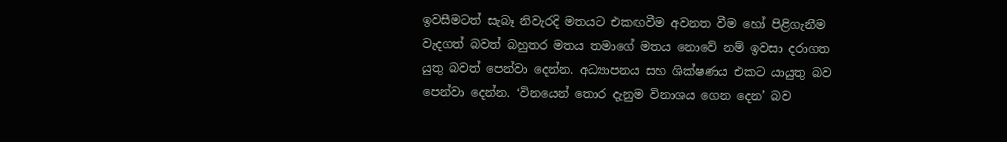ඉවසීමටත් සැබෑ නිවැරදි මතයට එකඟවීම අවනත වීම හෝ පිළිගැනීම වැදගත් බවත් බහුතර මතය තමාගේ මතය නොවේ නම් ඉවසා දරාගත යුතු බවත් පෙන්වා දෙන්න. අධ්‍යාපනය සහ ශික්ෂණය එකට යායුතු බව පෙන්වා දෙන්න. ‘විනයෙන් තොර දැනුම විනාශය ගෙන දෙන’ බව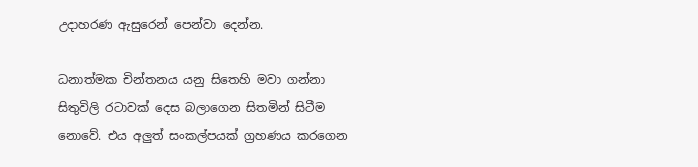උදාහරණ ඇසුරෙන් පෙන්වා දෙන්න.

ධනාත්මක චින්තනය යනු සිතෙහි මවා ගන්නා සිතුවිලි රටාවක් දෙස බලාගෙන සිතමින් සිටීම නොවේ. එය අලුත් සංකල්පයක් ග්‍රහණය කරගෙන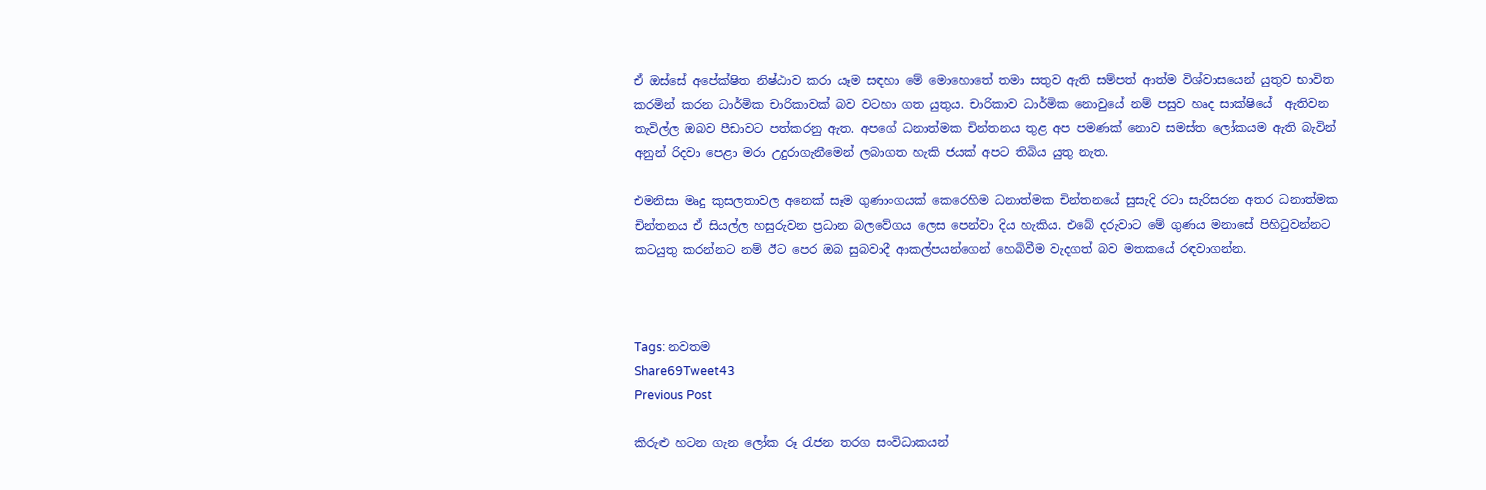ඒ ඔස්සේ අපේක්ෂිත නිෂ්ඨාව කරා යෑම සඳහා මේ මොහොතේ තමා සතුව ඇති සම්පත් ආත්ම විශ්වාසයෙන් යුතුව භාවිත කරමින් කරන ධාර්මික චාරිකාවක් බව වටහා ගත යුතුය. චාරිකාව ධාර්මික නොවුයේ නම් පසුව හෘද සාක්ෂියේ  ඇතිවන තැවිල්ල ඔබව පීඩාවට පත්කරනු ඇත. අපගේ ධනාත්මක චින්තනය තුළ අප පමණක් නොව සමස්ත ලෝකයම ඇති බැවින් අනුන් රිදවා පෙළා මරා උදුරාගැනීමෙන් ලබාගත හැකි ජයක් අපට තිබිය යුතු නැත.

එමනිසා මෘදු කුසලතාවල අනෙක් සෑම ගුණාංගයක් කෙරෙහිම ධනාත්මක චින්තනයේ සුසැදි රටා සැරිසරන අතර ධනාත්මක චින්තනය ඒ සියල්ල හසුරුවන ප්‍රධාන බලවේගය ලෙස පෙන්වා දිය හැකිය. එබේ දරුවාට මේ ගුණය මනාසේ පිහිටුවන්නට කටයුතු කරන්නට නම් ඊට පෙර ඔබ සුබවාදී ආකල්පයන්ගෙන් හෙබිවීම වැදගත් බව මතකයේ රඳවාගන්න.



Tags: නවතම
Share69Tweet43
Previous Post

කිරුළු හටන ගැන ලෝක රූ රැජන තරග සංවිධාකයන්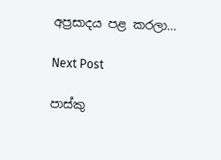අප්‍රසාදය පළ කරලා…

Next Post

පාස්කු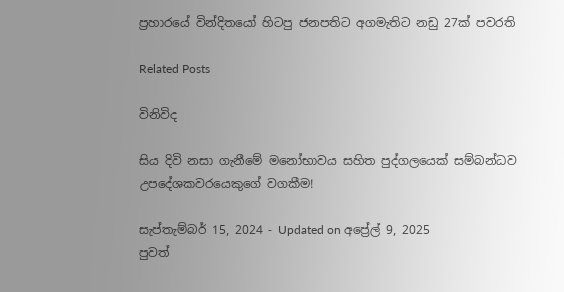ප්‍රහාරයේ වින්දිතයෝ හිටපු ජනපතිට අගමැතිට නඩු 27ක් පවරති

Related Posts

විනිවිද

සිය දිවි නසා ගැනීමේ මනෝභාවය සහිත පුද්ගලයෙක් සම්බන්ධව උපදේශකවරයෙකුගේ වගකීම!

සැප්තැම්බර් 15, 2024 - Updated on අප්‍රේල් 9, 2025
පුවත්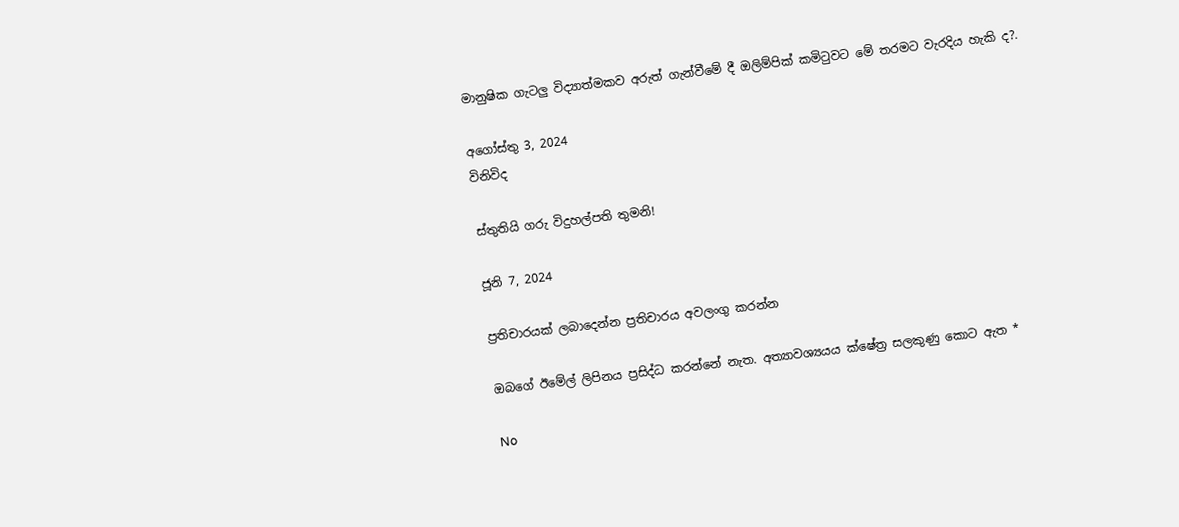මානුෂික ගැටලු විද්‍යාත්මකව අරුත් ගැන්වීමේ දී ඔලිම්පික් කමිටුවට මේ තරමට වැරදිය හැකි ද?.

අගෝස්තු 3, 2024
විනිවිද

ස්තුතියි ගරු විදුහල්පති තුමනි!

ජූනි 7, 2024

ප්‍රතිචාරයක් ලබාදෙන්න ප්‍රතිචාරය අවලංගු කරන්න

ඔබගේ ඊමේල් ලිපිනය ප්‍රසිද්ධ කරන්නේ නැත. අත්‍යාවශ්‍යයය ක්ෂේත්‍ර සලකුණු කොට ඇත *

No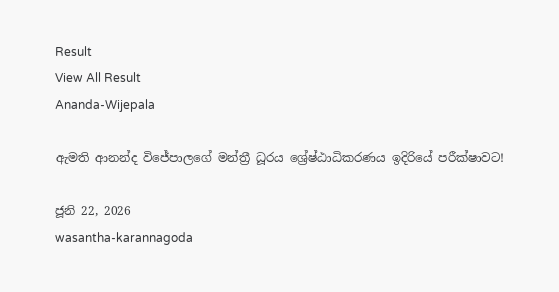Result
View All Result
Ananda-Wijepala

ඇමති ආනන්ද විජේපාලගේ මන්ත්‍රී ධූරය ශ්‍රේෂ්ඨාධිකරණය ඉදිරියේ පරීක්ෂාවට!

ජූනි 22, 2026
wasantha-karannagoda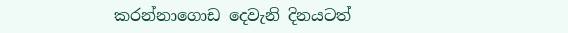කරන්නාගොඩ දෙවැනි දිනයටත්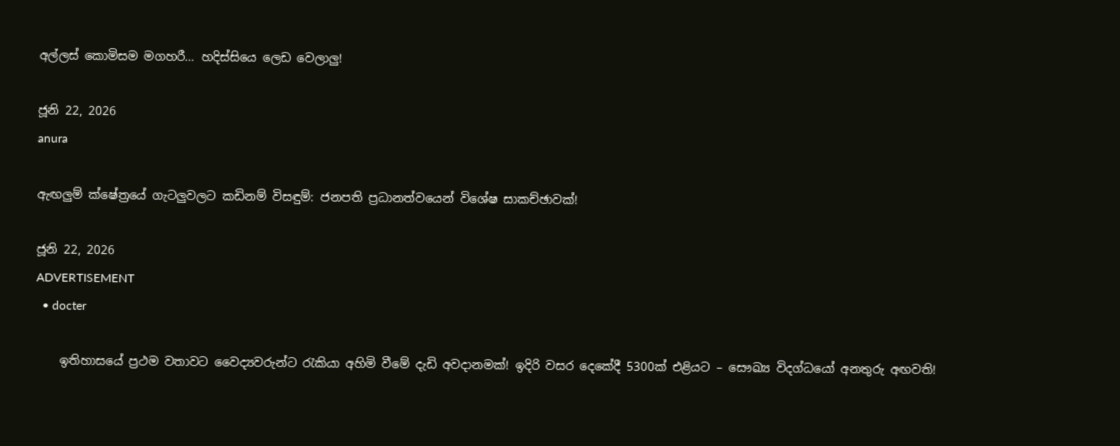අල්ලස් කොමිසම මගහරී… හදිස්සියෙ ලෙඩ වෙලාලු!

ජූනි 22, 2026
anura

ඇඟලුම් ක්ෂේත්‍රයේ ගැටලුවලට කඩිනම් විසඳුම්: ජනපති ප්‍රධානත්වයෙන් විශේෂ සාකච්ඡාවක්!

ජූනි 22, 2026
ADVERTISEMENT
  • docter

    ඉතිහාසයේ ප්‍රථම වතාවට වෛද්‍යවරුන්ට රැකියා අහිමි වීමේ දැඩි අවදානමක්! ඉදිරි වසර දෙකේදී 5300ක් එළියට – සෞඛ්‍ය විදග්ධයෝ අනතුරු අඟවති!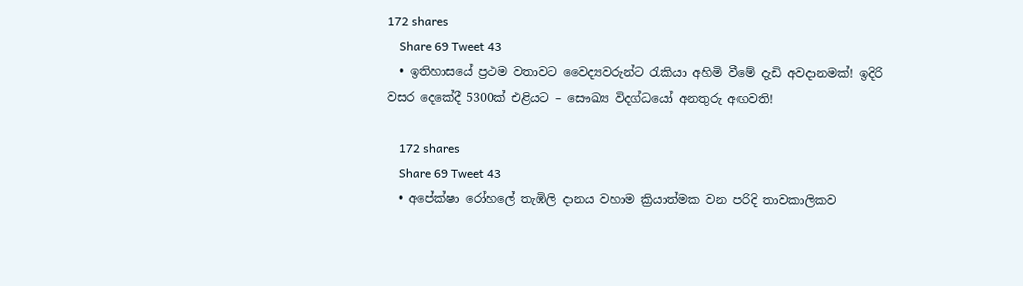172 shares
    Share 69 Tweet 43
  • ඉතිහාසයේ ප්‍රථම වතාවට වෛද්‍යවරුන්ට රැකියා අහිමි වීමේ දැඩි අවදානමක්! ඉදිරි වසර දෙකේදී 5300ක් එළියට – සෞඛ්‍ය විදග්ධයෝ අනතුරු අඟවති!

    172 shares
    Share 69 Tweet 43
  • අපේක්ෂා රෝහලේ තැඹිලි දානය වහාම ක්‍රියාත්මක වන පරිදි තාවකාලිකව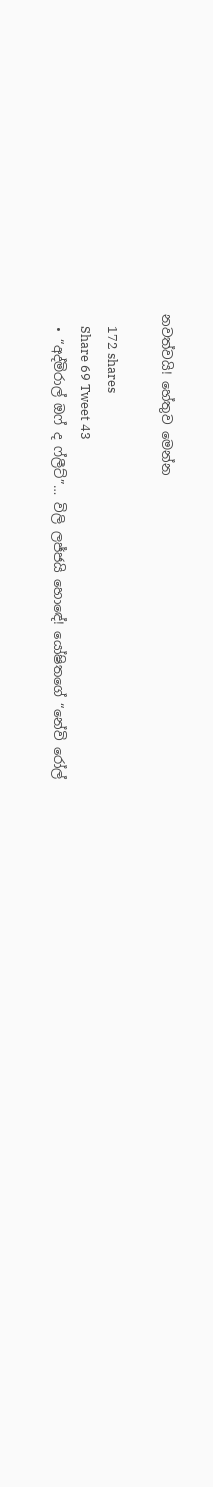නවත්වයි! හේතුව මෙන්න

    172 shares
    Share 69 Tweet 43
  • “අද්මිරාල් ඔෆ් ද ෆ්ලීට්”… විලි ලජ්ජයි හොඳේ! යෝෂිතගේ “නේවි රෝල්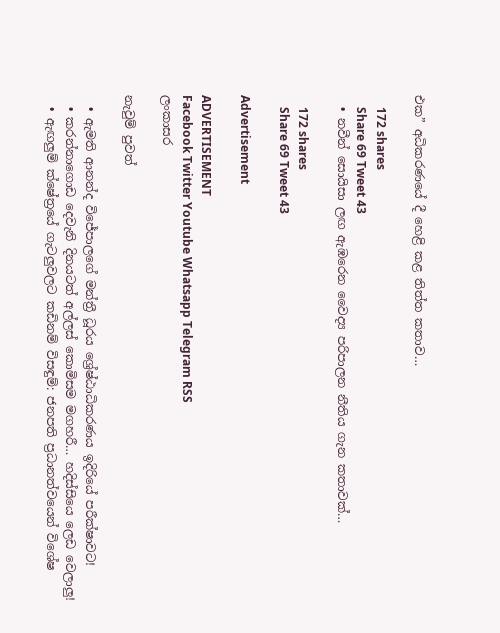එක” අධිකරණයේ දී හෙළි කළ තිත්ත කතාව…

    172 shares
    Share 69 Tweet 43
  • නවීන් සොයිසා ලඟ ඇඹරෙන වෛද්‍ය පරිපාලන නීතිය ගැන කතාවක්…

    172 shares
    Share 69 Tweet 43

Advertisement

ADVERTISEMENT
Facebook Twitter Youtube Whatsapp Telegram RSS
ලංකාසර

නැවුම් පුවත්

  • ඇමති ආනන්ද විජේපාලගේ මන්ත්‍රී ධූරය ශ්‍රේෂ්ඨාධිකරණය ඉදිරියේ පරීක්ෂාවට!
  • කරන්නාගොඩ දෙවැනි දිනයටත් අල්ලස් කොමිසම මගහරී… හදිස්සියෙ ලෙඩ වෙලාලු!
  • ඇඟලුම් ක්ෂේත්‍රයේ ගැටලුවලට කඩිනම් විසඳුම්: ජනපති ප්‍රධානත්වයෙන් විශේෂ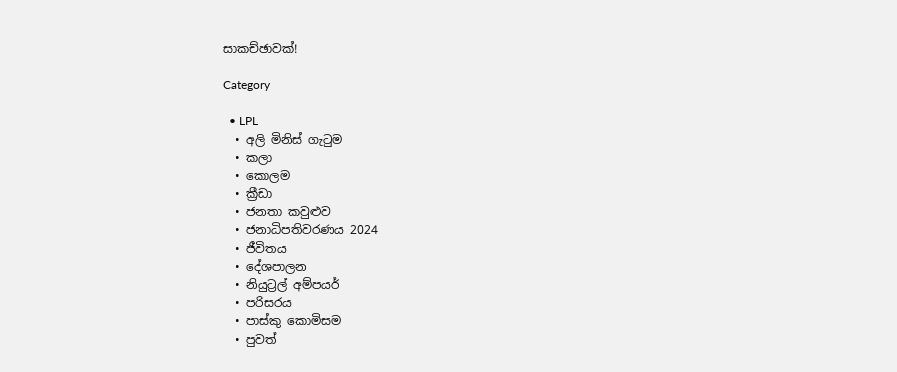සාකච්ඡාවක්!

Category

  • LPL
  • අලි මිනිස් ගැටුම
  • කලා
  • කොලම
  • ක්‍රීඩා
  • ජනතා කවුළුව
  • ජනාධිපතිවරණය 2024
  • ජීවිතය
  • දේශපාලන
  • නියුට්‍රල් අම්පයර්
  • පරිසරය
  • පාස්කු කොමිසම
  • පුවත්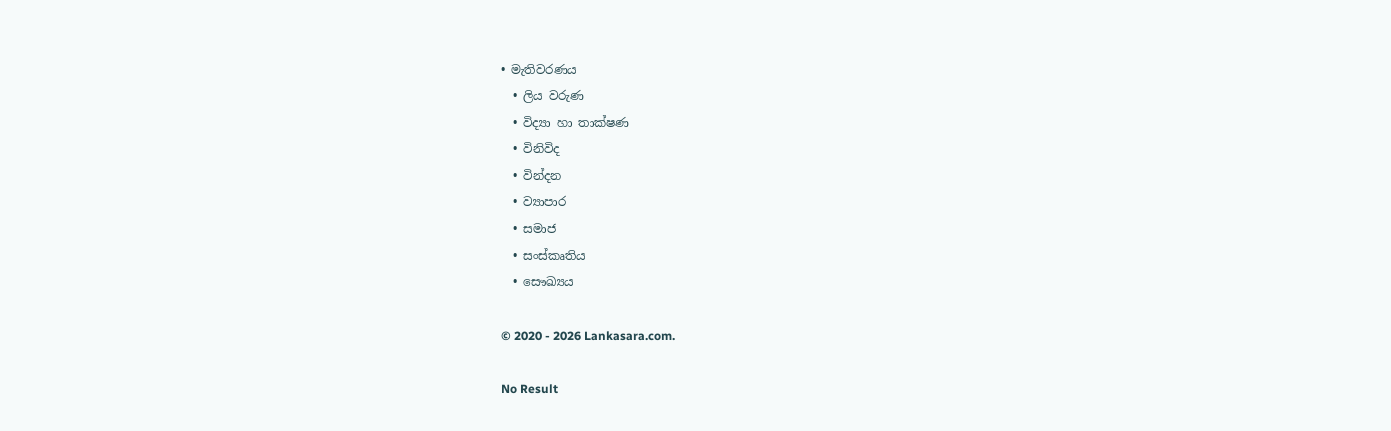• මැතිවරණය
  • ලිය වරුණ
  • විද්‍යා හා තාක්ෂණ
  • විනිවිද
  • වින්දන
  • ව්‍යාපාර
  • සමාජ
  • සංස්කෘතිය
  • සෞඛ්‍යය

© 2020 - 2026 Lankasara.com.

No Result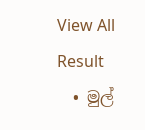View All Result
  • මුල්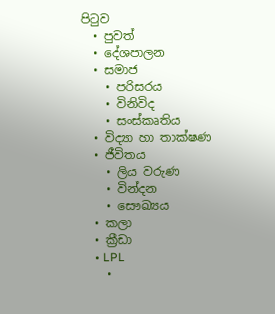පිටුව
  • පුවත්
  • දේශපාලන
  • සමාජ
    • පරිසරය
    • විනිවිද
    • සංස්කෘතිය
  • විද්‍යා හා තාක්ෂණ
  • ජීවිතය
    • ලිය වරුණ
    • වින්දන
    • සෞඛ්‍යය
  • කලා
  • ක්‍රීඩා
    • LPL
    •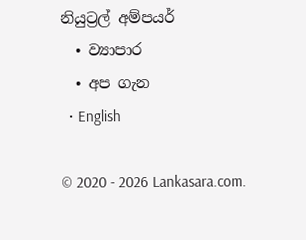නියුට්‍රල් අම්පයර්
  • ව්‍යාපාර
  • අප ගැන
  • English

© 2020 - 2026 Lankasara.com.